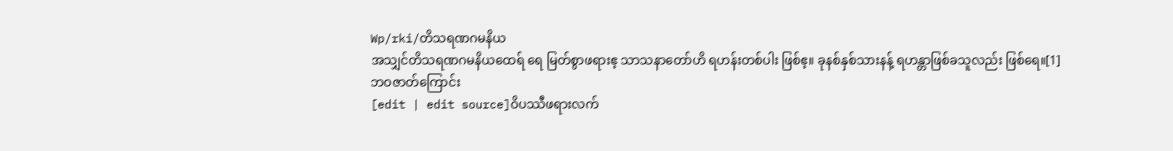Wp/rki/တိသရဏဂမနိယ
အသျှင်တိသရဏဂမနိယထေရ် ရေ မြတ်စွာဖရားဧ့ သာသနာတော်ဟိ ရဟန်းတစ်ပါး ဖြစ်ဧ့။ ခုနစ်နှစ်သားနန့် ရဟန္တာဖြစ်ခသူလည်း ဖြစ်ရေ။[1]
ဘဝဇာတ်ကြောင်း
[edit | edit source]ဝိပဿီဖရားလက်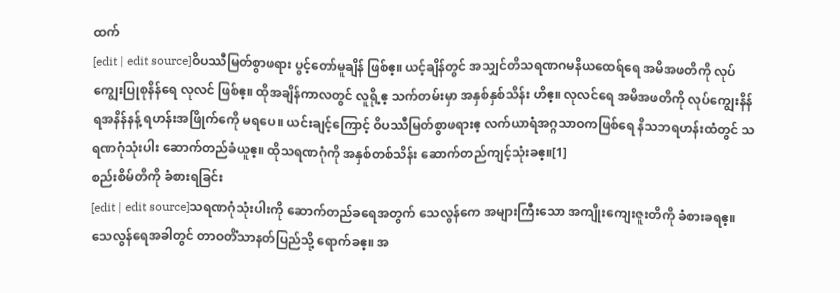ထက်
[edit | edit source]ဝိပဿီမြတ်စွာဖရား ပွင့်တော်မူချိန် ဖြစ်ဧ့။ ယင့်ချိန်တွင် အသျှင်တိသရဏဂမနိယထေရ်ရေ အမိအဖတိကို လုပ်ကျွေးပြုစုနိန်ရေ လုလင် ဖြစ်ဧ့။ ထိုအချိန်ကာလတွင် လူရို့ဧ့ သက်တမ်းမှာ အနှစ်နှစ်သိန်း ဟိဧ့။ လုလင်ရေ အမိအဖတိကို လုပ်ကျွေးနိန်ရအနိန်နန့် ရဟန်းအဖြိုက်ကေို မရပေ။ ယင်းချင့်ကြောင့် ဝိပဿီမြတ်စွာဖရားဧ့ လက်ယာရံအဂ္ဂသာဝကဖြစ်ရေ နိသဘရဟန်းထံတွင် သရဏဂုံသုံးပါး ဆောက်တည်ခံယူဧ့။ ထိုသရဏဂုံကို အနှစ်တစ်သိန်း ဆောက်တည်ကျင့်သုံးခဧ့။[1]
စည်းစိမ်တိကို ခံစားရခြင်း
[edit | edit source]သရဏဂုံသုံးပါးကို ဆောက်တည်ခရေအတွက် သေလွန်ကေ အများကြီးသော အကျိုးကျေးဇူးတိကို ခံစားခရဧ့။ သေလွန်ရေအခါတွင် တာဝတိံသာနတ်ပြည်သို့ ရောက်ခဧ့။ အ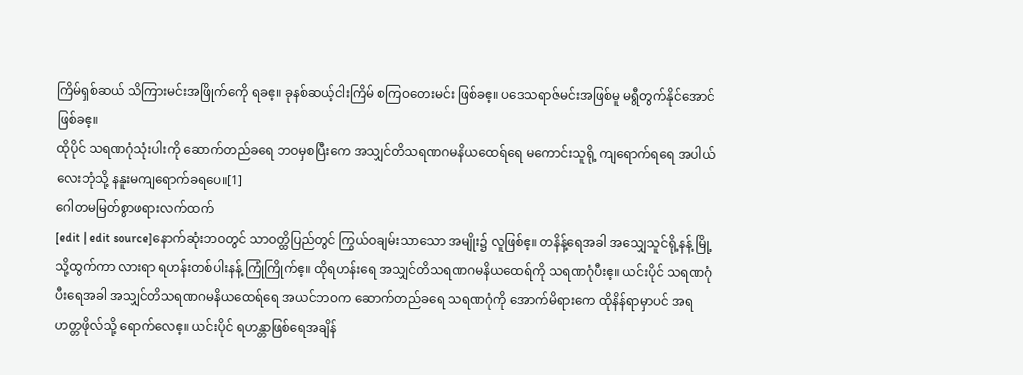ကြိမ်ရှစ်ဆယ် သိကြားမင်းအဖြိုက်ကေို ရခဧ့။ ခုနစ်ဆယ့်ငါးကြိမ် စကြဝတေးမင်း ဖြစ်ခဧ့။ ပဒေသရာဇ်မင်းအဖြစ်မူ မရွီတွက်နိုင်အောင် ဖြစ်ခဧ့။
ထိုပိုင် သရဏဂုံသုံးပါးကို ဆောက်တည်ခရေ ဘဝမှစပြီးကေ အသျှင်တိသရဏဂမနိယထေရ်ရေ မကောင်းသူရို့ ကျရောက်ရရေ အပါယ်လေးဘုံသို့ နနူးမကျရောက်ခရပေ။[1]
ဂေါတမမြတ်စွာဖရားလက်ထက်
[edit | edit source]နောက်ဆုံးဘဝတွင် သာဝတ္ထိပြည်တွင် ကြွယ်ဝချမ်းသာသော အမျိုး၌ လူဖြစ်ဧ့။ တနိန့်ရေအခါ အသျှေသူင်ရို့နန့် မြို့သို့ထွက်ကာ လားရာ ရဟန်းတစ်ပါးနန့် ကြုံကြိုက်ဧ့။ ထိုရဟန်းရေ အသျှင်တိသရဏဂမနိယထေရ်ကို သရဏဂုံပီးဧ့။ ယင်းပိုင် သရဏဂုံပီးရေအခါ အသျှင်တိသရဏဂမနိယထေရ်ရေ အယင်ဘဝက ဆောက်တည်ခရေ သရဏဂုံကို အောက်မိရားကေ ထိုနိန်ရာမှာပင် အရဟတ္တဖိုလ်သို့ ရောက်လေဧ့။ ယင်းပိုင် ရဟန္တာဖြစ်ရေအချိန်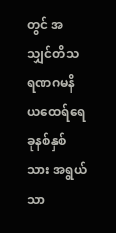တွင် အသျှင်တိသရဏဂမနိယထေရ်ရေ ခုနစ်နှစ်သား အရွယ်သာ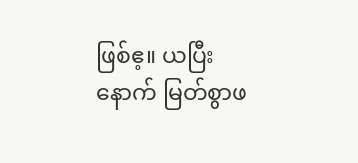ဖြစ်ဧ့။ ယပြီးနောက် မြတ်စွာဖ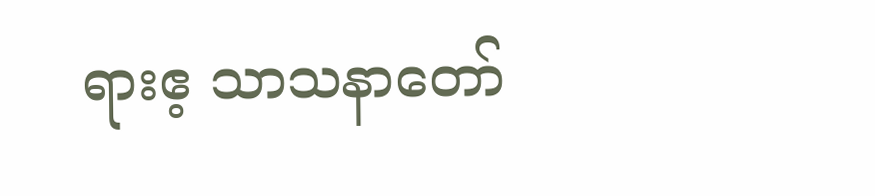ရားဧ့ သာသနာတော်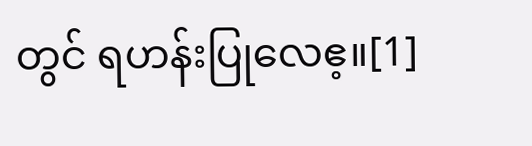တွင် ရဟန်းပြုလေဧ့။[1]